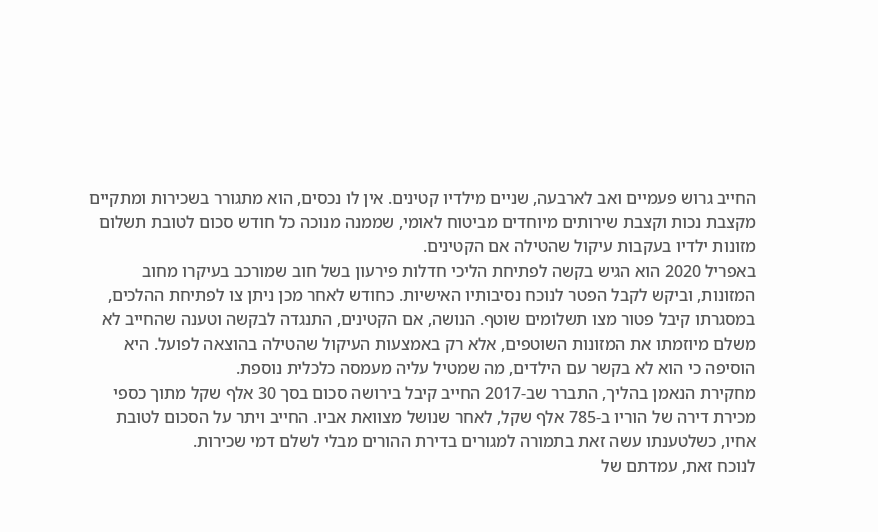החייב גרוש פעמיים ואב לארבעה, שניים מילדיו קטינים. אין לו נכסים, הוא מתגורר בשכירות ומתקיים מקצבת נכות וקצבת שירותים מיוחדים מביטוח לאומי, שממנה מנוכה כל חודש סכום לטובת תשלום מזונות ילדיו בעקבות עיקול שהטילה אם הקטינים.
באפריל 2020 הוא הגיש בקשה לפתיחת הליכי חדלות פירעון בשל חוב שמורכב בעיקרו מחוב המזונות, וביקש לקבל הפטר לנוכח נסיבותיו האישיות. כחודש לאחר מכן ניתן צו לפתיחת ההלכים, במסגרתו קיבל פטור מצו תשלומים שוטף. הנושה, אם הקטינים, התנגדה לבקשה וטענה שהחייב לא משלם מיוזמתו את המזונות השוטפים, אלא רק באמצעות העיקול שהטילה בהוצאה לפועל. היא הוסיפה כי הוא לא בקשר עם הילדים, מה שמטיל עליה מעמסה כלכלית נוספת.
מחקירת הנאמן בהליך, התברר שב-2017 החייב קיבל בירושה סכום בסך 30 אלף שקל מתוך כספי מכירת דירה של הוריו ב-785 אלף שקל, לאחר שנושל מצוואת אביו. החייב ויתר על הסכום לטובת אחיו, כשלטענתו עשה זאת בתמורה למגורים בדירת ההורים מבלי לשלם דמי שכירות.
לנוכח זאת, עמדתם של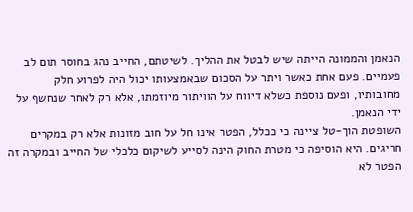הנאמן והממונה הייתה שיש לבטל את ההליך. לשיטתם, החייב נהג בחוסר תום לב פעמיים. פעם אחת כאשר ויתר על הסכום שבאמצעותו יכול היה לפרוע חלק מחובותיו, ופעם נוספת כשלא דיווח על הוויתור מיוזמתו, אלא רק לאחר שנחשף על ידי הנאמן.
השופטת הוך-טל ציינה כי ככלל, הפטר אינו חל על חוב מזונות אלא רק במקרים חריגים. היא הוסיפה כי מטרת החוק הינה לסייע לשיקום כלכלי של החייב ובמקרה זה הפטר לא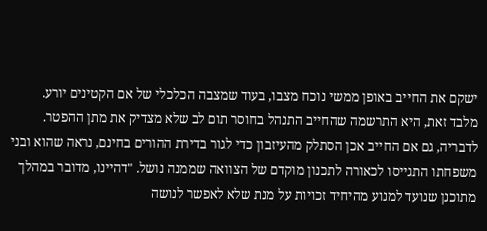ישקם את החייב באופן ממשי נוכח מצבו, בעוד שמצבה הכלכלי של אם הקטינים יורע.
מלבד זאת, היא התרשמה שהחייב התנהל בחוסר תום לב שלא מצדיק את מתן ההפטר. לדבריה, גם אם החייב אכן הסתלק מהעיזבון כדי לגור בדירת ההורים בחינם, נראה שהוא ובני משפחתו התגייסו לכאורה לתכנון מוקדם של הצוואה שממנה נושל. "דהיינו, מדובר במהלך מתוכנן שנועד למנוע מהיחיד זכויות על מנת שלא לאפשר לנושה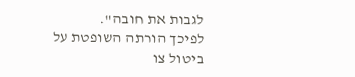לגבות את חובה".
לפיכך הורתה השופטת על ביטול צו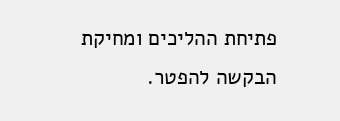פתיחת ההליכים ומחיקת הבקשה להפטר.